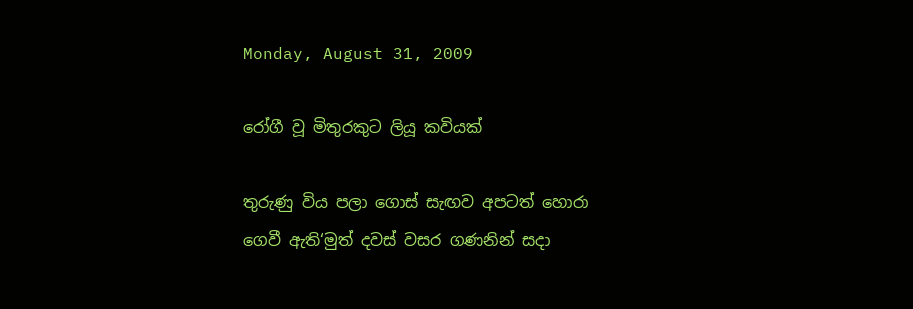Monday, August 31, 2009

රෝගී වූ මිතුරකුට ලියූ කවියක්

තුරුණු විය පලා ගොස් සැඟව අපටත් හොරා
ගෙවී ඇති‘මුත් දවස් වසර ගණනින් සදා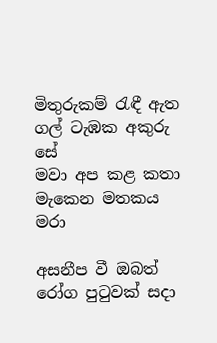මිතුරුකම් රැඳී ඇත ගල් ටැඹක අකුරු සේ
මවා අප කළ කතා මැකෙන මතකය මරා

අසනීප වී ඔබත් රෝග පුටුවක් සදා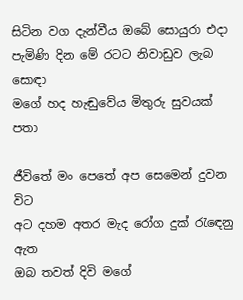සිටින වග දැන්වීය ඔබේ සොයුරා එදා
පැමිණි දින මේ රටට නිවාඩුව ලැබ සොඳා
මගේ හද හැඬුවේය මිතුරු සුවයක් පතා

ජීවිතේ මං පෙතේ අප සෙමෙන් දුවන විට
අට දහම අතර මැද රෝග දුක් රැඳෙනු ඇත
ඔබ තවත් දිවි මගේ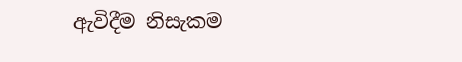ඇවිදීම නිසැකම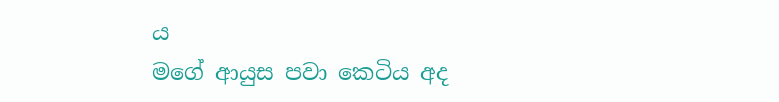ය
මගේ ආයුස පවා කෙටිය අද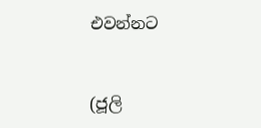එවන්නට


(ජූලි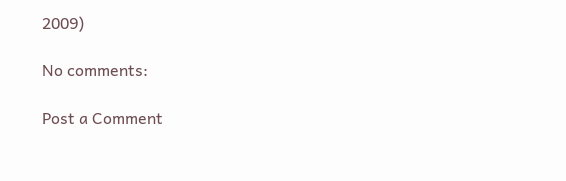2009)

No comments:

Post a Comment